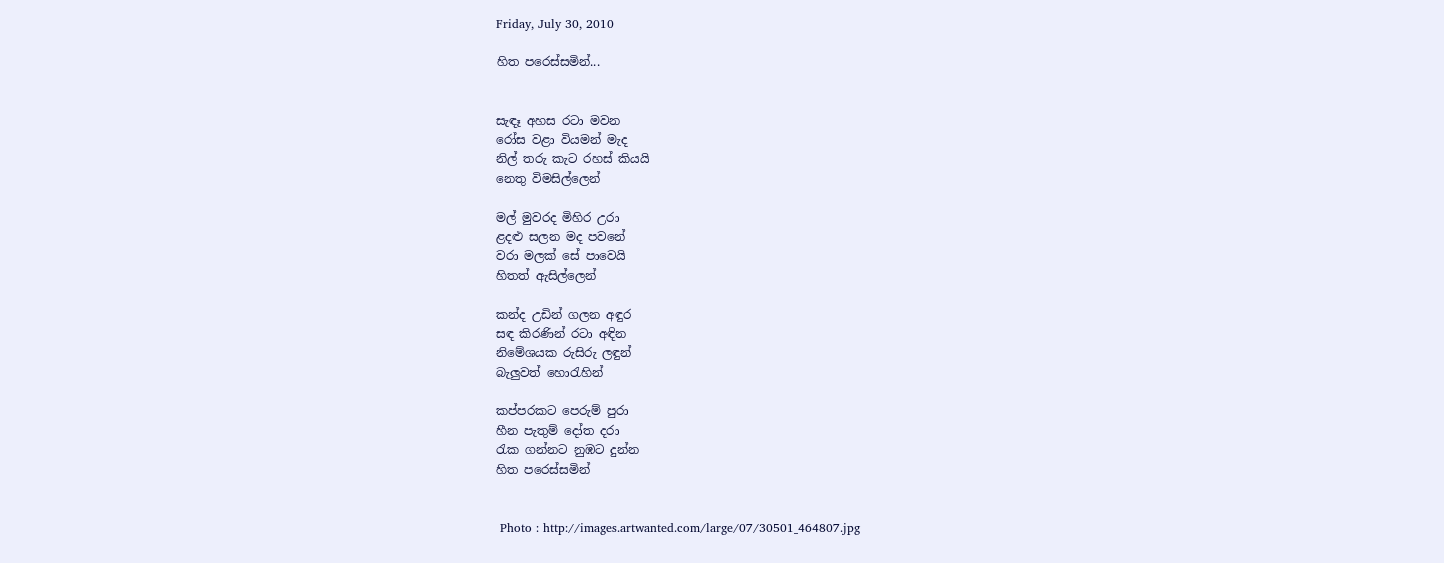Friday, July 30, 2010

හිත පරෙස්සමින්...


සැඳෑ අහස රටා මවන
රෝස වළා වියමන් මැද
නිල් තරු කැට රහස් කියයි
නෙතු විමසිල්ලෙන්

මල් මුවරද මිහිර උරා
ළදළු සලන මද පවනේ
වරා මලක් සේ පාවෙයි
හිතත් ඇසිල්ලෙන්

කන්ද උඩින් ගලන අඳුර
සඳ කිරණින් රටා අඳින
නිමේශයක රුසිරු ලඳුන්
බැලුවත් හො‍රැහින්

කප්පරකට පෙරුම් පුරා
හීන පැතුම් දෝත දරා
රැක ගන්නට නුඹට දුන්න
හිත පරෙස්සමින්


 Photo : http://images.artwanted.com/large/07/30501_464807.jpg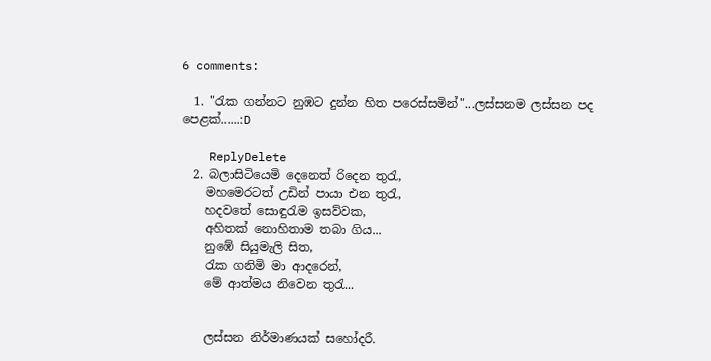6 comments:

  1. "රැක ගන්නට නුඹට දුන්න හිත පරෙස්සමින්"...ලස්සනම ලස්සන පද පෙළක්......:D

    ReplyDelete
  2. බලාසිටියෙමි දෙනෙත් රිදෙන තුරැ,
    මහමෙරටත් උඩින් පායා එන තුරැ,
    හදවතේ සොඳුරැම ඉසව්වක,
    අහිතක් නොහිතාම තබා ගිය...
    නුඹේ සියුමැලි සිත,
    රැක ගනිමි මා ආදරෙන්,
    මේ ආත්මය නිවෙන තුරැ...


    ලස්සන නිර්මාණයක් සහෝදරී.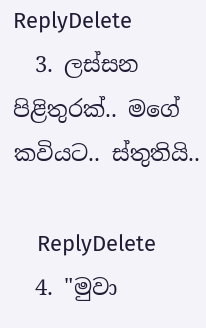ReplyDelete
  3. ලස්සන පිළිතුරක්.. මගේ කවියට.. ස්තුතියි..

    ReplyDelete
  4. "මුවා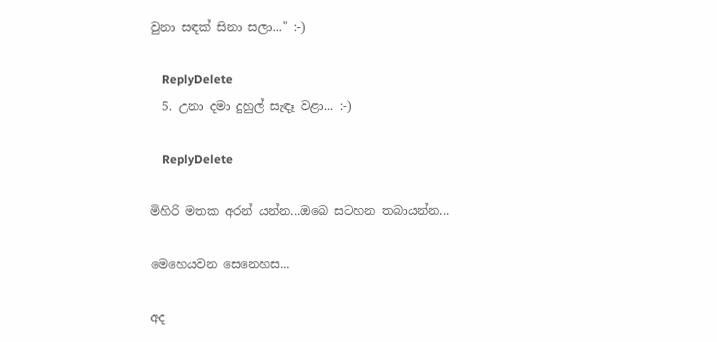වුනා සඳක් සිනා සලා..." :-)

    ReplyDelete
  5. උනා දමා දුහුල් සැඳෑ වළා... :-)

    ReplyDelete

මිහිරි මතක අරන් යන්න...ඔබෙ සටහන තබායන්න...

මෙහෙයවන සෙනෙහස...

අද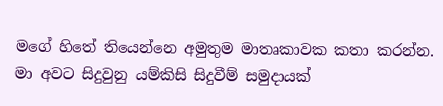මගේ හිතේ තියෙන්නෙ අමුතුම මාතෘකාවක කතා කරන්න. මා අවට සිදුවුනු යම්කිසි සිදුවීම් සමුදායක්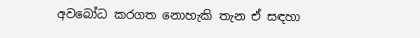අවබෝධ කරගත නොහැකි තැන ඒ සඳහා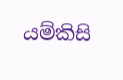යම්කිසි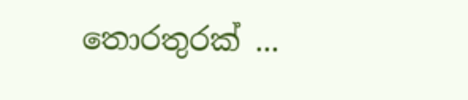තොරතුරක් ...